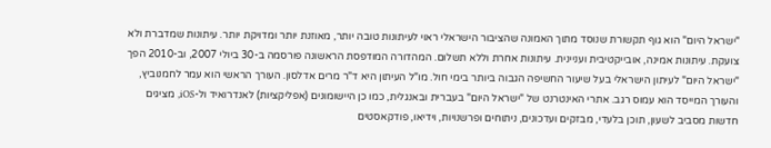"ישראל היום" הוא גוף תקשורת שנוסד מתוך האמונה שהציבור הישראלי ראוי לעיתונות טובה יותר, מאוזנת יותר ומדויקת יותר. עיתונות שמדברת ולא צועקת. עיתונות אמינה, אובייקטיבית ועניינית. עיתונות אחרת וללא תשלום. המהדורה המודפסת הראשונה פורסמה ב-30 ביולי 2007, וב-2010 הפך "ישראל היום" לעיתון הישראלי בעל שיעור החשיפה הגבוה ביותר בימי חול. מו"ל העיתון היא ד"ר מרים אדלסון. העורך הראשי הוא עמר לחמנוביץ, והעורך המייסד הוא עמוס רגב. אתרי האינטרנט של "ישראל היום" בעברית ובאנגלית, כמו כן היישומונים (אפליקציות) לאנדרואיד ול-iOS, מציגים חדשות מסביב לשעון, תוכן בלעדי, מבזקים ועדכונים, ניתוחים ופרשנויות, וידיאו, פודקאסטים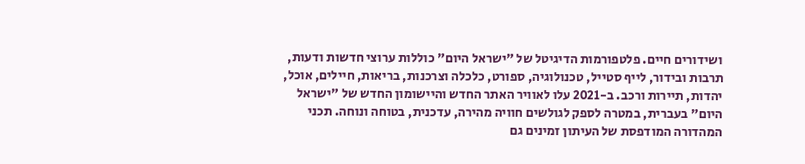ושידורים חיים. פלטפורמות הדיגיטל של "ישראל היום" כוללות ערוצי חדשות ודעות, תרבות ובידור, לייף סטייל, טכנולוגיה, ספורט, כלכלה וצרכנות, בריאות, חיילים, אוכל, יהדות, תיירות ורכב. ב-2021 עלו לאוויר האתר החדש והיישומון החדש של "ישראל היום" בעברית, במטרה לספק לגולשים חוויה מהירה, עדכנית, בטוחה ונוחה. תכני המהדורה המודפסת של העיתון זמינים גם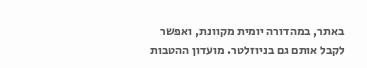באתר, במהדורה יומית מקוונת, ואפשר לקבל אותם גם בניוזלטר. מועדון ההטבות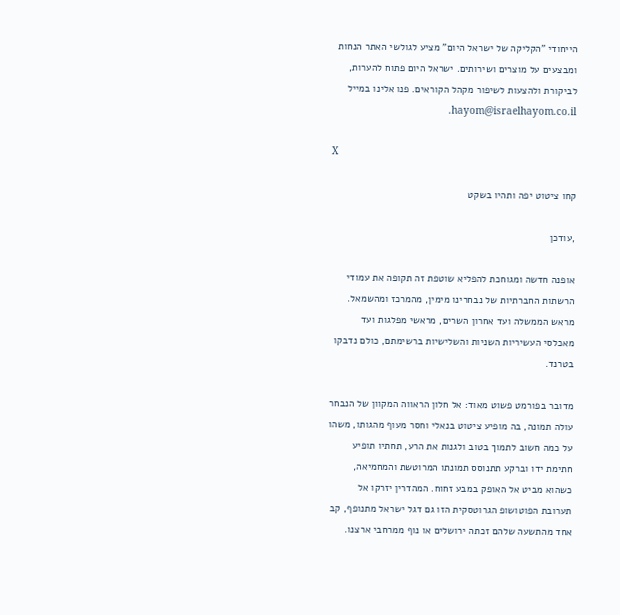הייחודי "הקליקה של ישראל היום" מציע לגולשי האתר הנחות ומבצעים על מוצרים ושירותים. ישראל היום פתוח להערות, לביקורת ולהצעות לשיפור מקהל הקוראים. פנו אלינו במייל hayom@israelhayom.co.il.

X

קחו ציטוט יפה ותהיו בשקט

,עודכן

אופנה חדשה ומגוחכת להפליא שוטפת זה תקופה את עמודי הרשתות החברתיות של נבחרינו מימין, מהמרכז ומהשמאל. מראש הממשלה ועד אחרון השרים, מראשי מפלגות ועד מאכלסי העשיריות השניות והשלישיות ברשימתם, כולם נדבקו בטרנד.

מדובר בפורמט פשוט מאוד: אל חלון הראווה המקוון של הנבחר עולה תמונה, בה מופיע ציטוט בנאלי וחסר מעוף מהגותו, משהו על כמה חשוב לתמוך בטוב ולגנות את הרע, תחתיו תופיע חתימת ידו וברקע תתנוסס תמונתו המרוטשת והמחמיאה, כשהוא מביט אל האופק במבע זחוח. המהדרין יזרקו אל תערובת הפוטושופ הגרוטסקית הזו גם דגל ישראל מתנופף, קב אחד מהתשעה שלהם זכתה ירושלים או נוף ממרחבי ארצנו.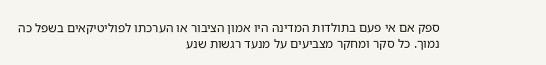ספק אם אי פעם בתולדות המדינה היו אמון הציבור או הערכתו לפוליטיקאים בשפל כה נמוך. כל סקר ומחקר מצביעים על מנעד רגשות שנע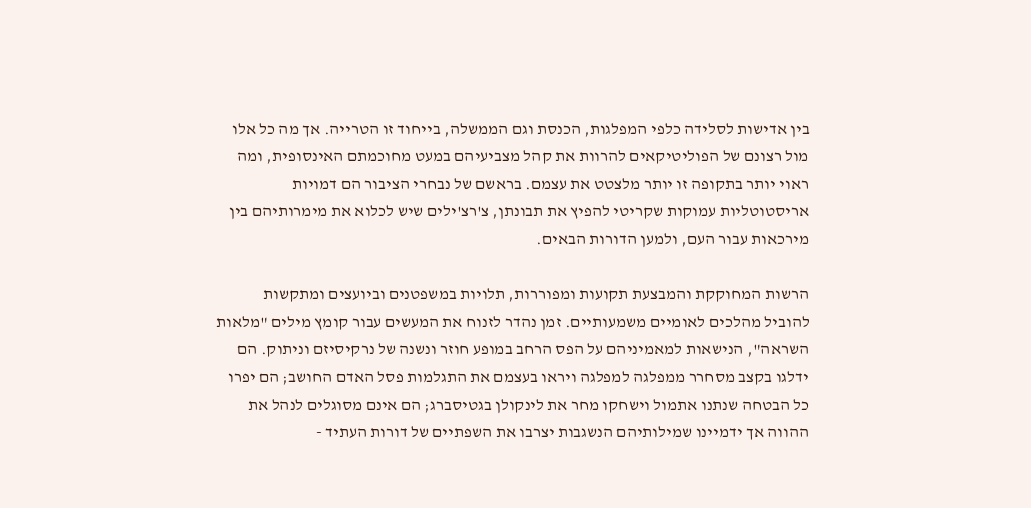בין אדישות לסלידה כלפי המפלגות, הכנסת וגם הממשלה, בייחוד זו הטרייה. אך מה כל אלו מול רצונם של הפוליטיקאים להרוות את קהל מצביעיהם במעט מחוכמתם האינסופית, ומה ראוי יותר בתקופה זו יותר מלצטט את עצמם. בראשם של נבחרי הציבור הם דמויות אריסטוטליות עמוקות שקריטי להפיץ את תבונתן, צ'רצ'ילים שיש לכלוא את מימרותיהם בין מירכאות עבור העם, ולמען הדורות הבאים.

הרשות המחוקקת והמבצעת תקועות ומפוררות, תלויות במשפטנים וביועצים ומתקשות להוביל מהלכים לאומיים משמעותיים. זמן נהדר לזנוח את המעשים עבור קומץ מילים "מלאות השראה", הנישאות למאמיניהם על הפס הרחב במופע חוזר ונשנה של נרקיסיזם וניתוק. הם ידלגו בקצב מסחרר ממפלגה למפלגה ויראו בעצמם את התגלמות פסל האדם החושב; הם יפרו כל הבטחה שנתנו אתמול וישחקו מחר את לינקולן בגטיסברג; הם אינם מסוגלים לנהל את ההווה אך ידמיינו שמילותיהם הנשגבות יצרבו את השפתיים של דורות העתיד -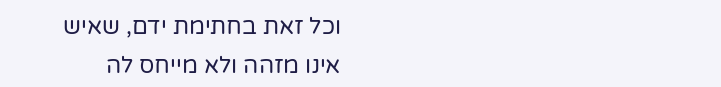וכל זאת בחתימת ידם, שאיש אינו מזהה ולא מייחס לה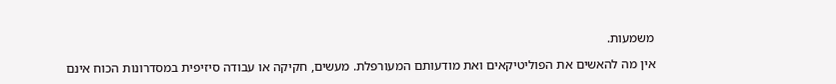משמעות.

אין מה להאשים את הפוליטיקאים ואת מודעותם המעורפלת. מעשים, חקיקה או עבודה סיזיפית במסדרונות הכוח אינם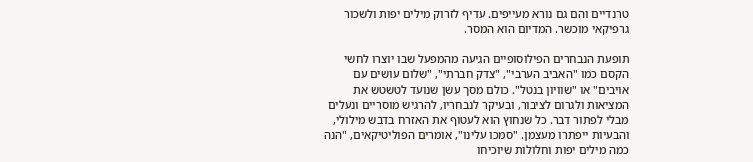טרנדיים והם גם נורא מעייפים. עדיף לזרוק מילים יפות ולשכור גרפיקאי מוכשר. המדיום הוא המסר.

תופעת הנבחרים הפילוסופיים הגיעה מהמפעל שבו יוצרו לחשי הקסם כמו "האביב הערבי", "צדק חברתי", "שלום עושים עם אויבים" או "שוויון בנטל". כולם מסך עשן שנועד לטשטש את המציאות ולגרום לציבור, ובעיקר לנבחריו, להרגיש מוסריים ונעלים מבלי לפתור דבר. כל שנחוץ הוא לעטוף את האזרח בדבש מילולי, והבעיות ייפתרו מעצמן. "סמכו עלינו", אומרים הפוליטיקאים, "הנה כמה מילים יפות וחלולות שיוכיחו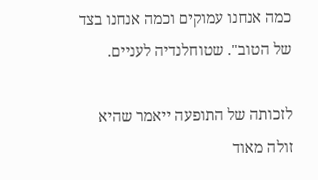כמה אנחנו עמוקים וכמה אנחנו בצד של הטוב". שטוחלנדיה לעניים.

לזכותה של התופעה ייאמר שהיא זולה מאוד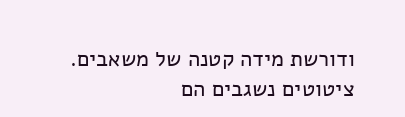ודורשת מידה קטנה של משאבים. ציטוטים נשגבים הם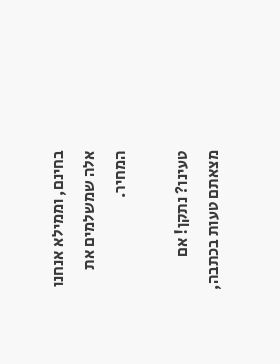בחינם, וממילא אנחנו אלה שמשלמים את המחיר.

טעינו? נתקן! אם מצאתם טעות בכתבה,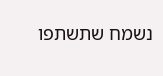נשמח שתשתפו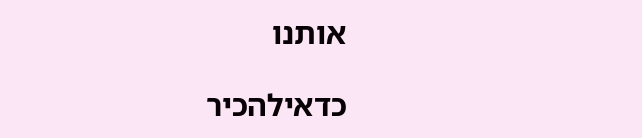אותנו

כדאילהכיר